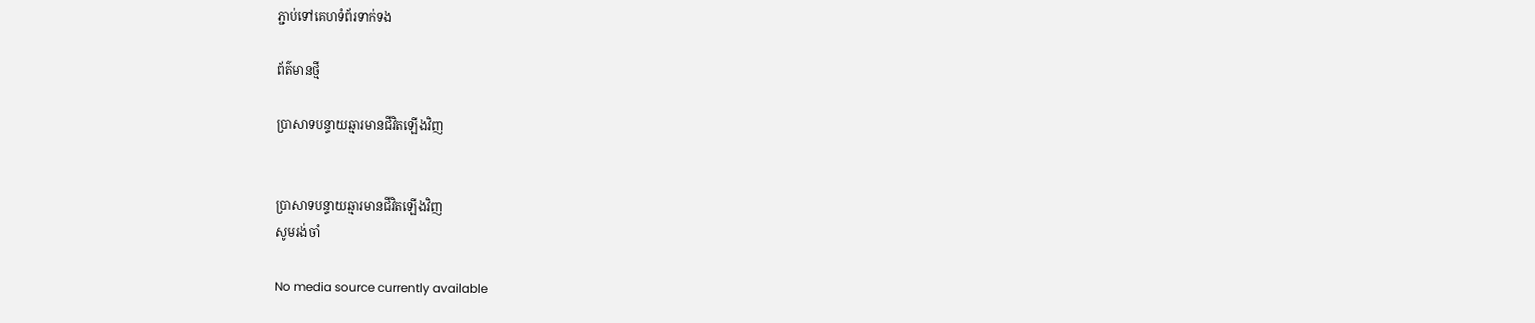ភ្ជាប់ទៅគេហទំព័រទាក់ទង

ព័ត៌មានថ្មី

ប្រាសាទបន្ទាយឆ្មារមានជីវិតឡើងវិញ


ប្រាសាទបន្ទាយឆ្មារមានជីវិតឡើងវិញ
សូមរង់ចាំ

No media source currently available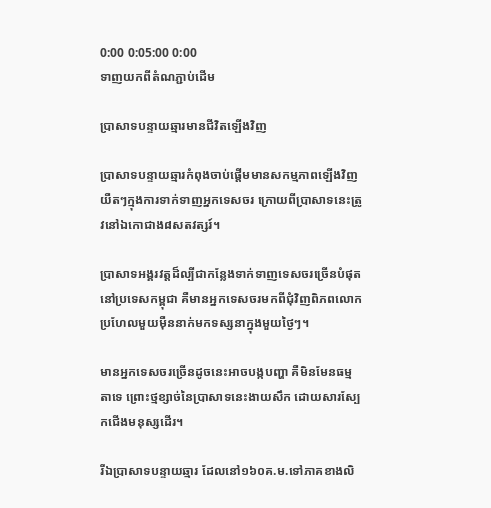0:00 0:05:00 0:00
ទាញយកពីតំណភ្ជាប់ដើម

ប្រាសាទបន្ទាយឆ្មារមានជីវិតឡើងវិញ

ប្រាសាទបន្ទាយឆ្មារកំពុងចាប់ផ្តើមមានសកម្មភាពឡើងវិញយឺតៗក្មុងការទាក់ទាញអ្នកទេសចរ ក្រោយពីប្រាសាទនេះត្រូវនៅឯកោជាង៨សតវត្សរ៍។

ប្រាសាទអង្គរវត្តដ៏ល្បីជាកន្លែងទាក់ទាញទេសចរច្រើនបំផុតនៅប្រទេសកម្ពុជា គឺមានអ្នកទេសចរមកពីជុំវិញពិភពលោកប្រហែលមួយម៉ឺននាក់មកទស្សនាក្នុងមួយថ្ងៃៗ។

មានអ្នកទេសចរច្រើនដូចនេះអាចបង្កបញ្ហា គឺមិនមែនធម្មតាទេ ព្រោះថ្មខ្សាច់នៃប្រាសាទនេះងាយសឹក ដោយសារស្បែកជើងមនុស្សដើរ។

រីឯប្រាសាទបន្ទាយឆ្មារ ដែលនៅ១៦០គ.ម.ទៅភាគខាងលិ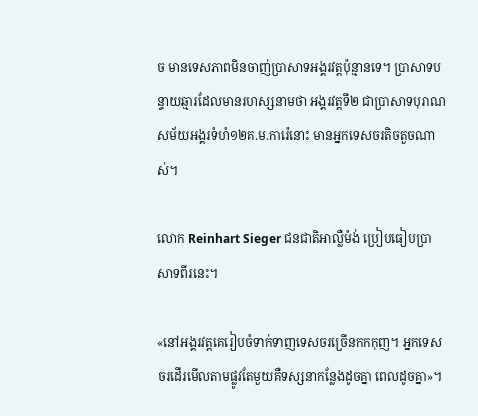ច មានទេសភាពមិនចាញ់ប្រាសាទអង្គរវត្តប៉ុន្មានទេ។ ប្រាសាទបន្ទាយឆ្មារដែលមានរហស្សនាមថា អង្គរវត្តទី២ ជាប្រាសាទបុរាណសម័យអង្គរទំហំ១២គ.ម.ការ៉េនោះ មានអ្នកទេសចរតិចតួចណាស់។

លោក Reinhart Sieger ជនជាតិអាល្លឺម៉ង់ ប្រៀបធៀបប្រាសាទពីរនេះ។

«នៅអង្គរវត្តគេរៀបចំទាក់ទាញទេសចរច្រើនកកកុញ។ អ្នកទេសចរដើរមើលតាមផ្លូវតែមួយគឺទស្សនាកន្លែងដូចគ្នា ពេលដូចគ្នា»។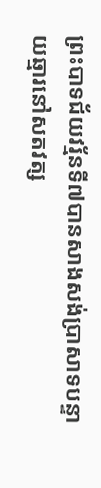ព្រះបាទជ័យវរ្ម័នទី៧បានសាងសង់ប្រាសាទបន្ទាយឆ្មារនៅសតវត្ស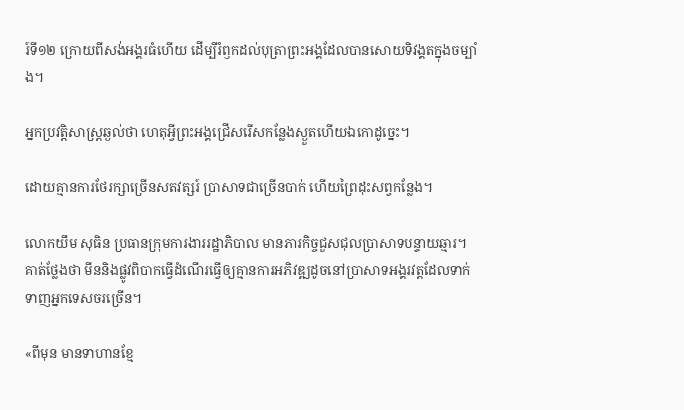រ៍ទី១២ ក្រោយពីសង់អង្គរធំហើយ ដើម្បីរំឭកដល់បុត្រាព្រះអង្គដែលបានសោយទិវង្គតក្នុងចម្បាំង។

អ្នកប្រវតិ្តសាស្ត្រឆ្ងល់ថា ហេតុអ្វីព្រះអង្គជ្រើសរើសកន្លែងស្ងួតហើយឯកោដូច្នេះ។

ដោយគ្មានការថែរក្សាច្រើនសតវត្សរ៍ ប្រាសាទជាច្រើនបាក់ ហើយព្រៃដុះសព្វកន្លែង។

លោកយឹម សុធិន ប្រធានក្រុមការងាររដ្ឋាភិបាល មានភារកិច្ចជួសជុលប្រាសាទបន្ទាយឆ្មារ។ គាត់ថ្លែងថា មីននិងផ្លូវពិបាកធ្វើដំណើរធ្វើឲ្យគ្មានការអភិវឌ្ឍដូចនៅប្រាសាទអង្គរវត្តដែលទាក់ទាញអ្នកទេសចរច្រើន។

«ពីមុន មានទាហានខ្មែ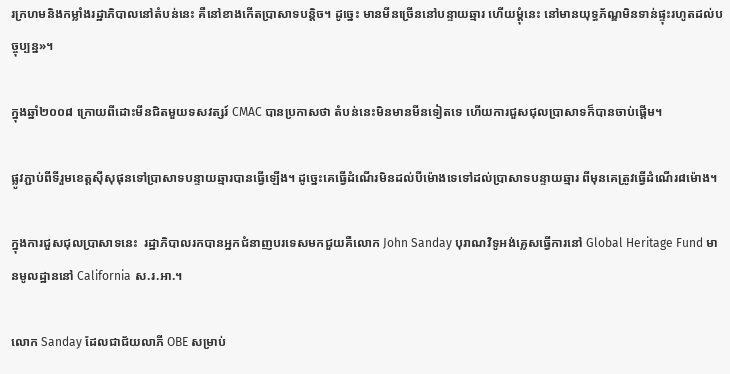រក្រហមនិងកម្លាំងរដ្ឋាភិបាលនៅតំបន់នេះ គឺនៅខាងកើតប្រាសាទបន្តិច។ ដូច្នេះ មានមីនច្រើននៅបន្ទាយឆ្មារ ហើយម្តុំនេះ នៅមានយុទ្ធភ័ណ្ឌមិនទាន់ផ្ទុះរហូតដល់បច្ចុប្បន្ន»។

ក្នុងឆ្នាំ២០០៨ ក្រោយពីដោះមីនជិតមួយទសវត្សរ៍ CMAC បានប្រកាសថា តំបន់នេះមិនមានមីនទៀតទេ ហើយការជួសជុលប្រាសាទក៏បានចាប់ផ្តើម។

ផ្លូវភ្ជាប់ពីទីរួមខេត្តស៊ីសុផុនទៅប្រាសាទបន្ទាយឆ្មារបានធ្វើឡើង។ ដូច្នេះគេធ្វើដំណើរមិនដល់បីម៉ោងទេទៅដល់ប្រាសាទបន្ទាយឆ្មារ ពីមុនគេត្រូវធ្វើដំណើរ៨ម៉ោង។

ក្នុងការជួសជុលប្រាសាទនេះ  រដ្ឋាភិបាលរកបានអ្នកជំនាញបរទេសមកជួយគឺលោក John Sanday បុរាណវិទូអង់គ្លេសធ្វើការនៅ Global Heritage Fund មានមូលដ្ឋាននៅ California ស.រ.អា.។

លោក Sanday ដែលជាជ័យលាភី OBE សម្រាប់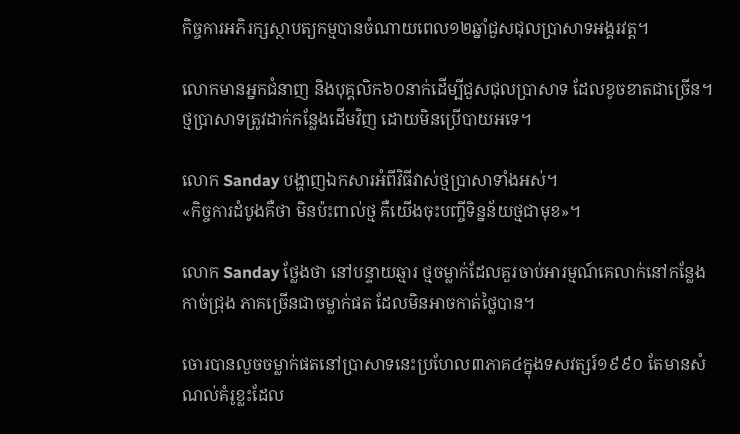កិច្ចការអភិរក្សស្ថាបត្យកម្មបានចំណាយពេល១២ឆ្នាំជួសជុលប្រាសាទអង្គរវត្ត។

លោកមានអ្នកជំនាញ និងបុគ្គលិក៦០នាក់ដើម្បីជួសជុលប្រាសាទ ដែលខូចខាតជាច្រើន។ ថ្មប្រាសាទត្រូវដាក់កន្លែងដើមវិញ ដោយមិនប្រើបាយអទេ។

លោក Sanday បង្ហាញឯកសារអំពីវិធីវាស់ថ្មប្រាសាទាំងអស់។
«កិច្ចការដំបូងគឺថា មិនប៉ះពាល់ថ្ម គឺយើងចុះបញ្ចីទិន្នន័យថ្មជាមុខ»។

លោក Sanday ថ្លែងថា នៅបន្ទាយឆ្មារ ថ្មចម្លាក់ដែលគួរចាប់អារម្មណ៍គេលាក់នៅកន្លែងកាច់ជ្រុង ភាគច្រើនជាចម្លាក់ផត ដែលមិនអាចកាត់ថ្លៃបាន។

ចោរបានលួចចម្លាក់ផតនៅប្រាសាទនេះប្រហែល៣ភាគ៤ក្នុងទសវត្សរ៍១៩៩០ តែមានសំណល់គំរូខ្លះដែល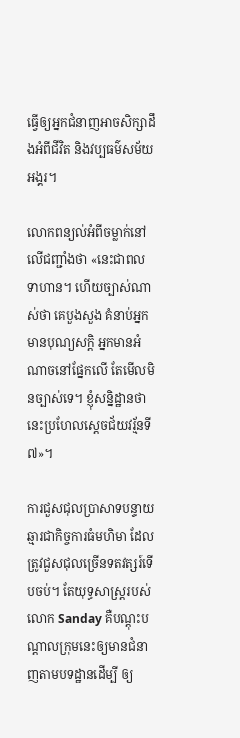ធ្វើឲ្យអ្នកជំនាញអាចសិក្សាដឹងអំពីជីវិត និងវប្បធម៌សម័យអង្គរ។

លោកពន្យល់អំពីចម្លាក់នៅលើជញ្ជាំងថា «នេះជាពលទាហាន។ ហើយច្បាស់ណាស់ថា គេបួងសួង គំនាប់អ្នកមានបុណ្យសក្តិ អ្នកមានអំណាចនៅផ្នែកលើ តែមើលមិនច្បាស់ទេ។ ខ្ញុំសន្និដ្ឋានថា នេះប្រហែលស្តេចជ័យវរ្ម័នទី៧»។

ការជួសជុលប្រាសាទបន្ទាយឆ្មារជាកិច្ចការធំមហិមា ដែលត្រូវជួសជុលច្រើនទតវត្សរ៍ទើបចប់។ តែយុទ្ធសាស្ត្ររបស់លោក Sanday គឺបណ្តុះបណ្តាលក្រុមនេះឲ្យមានជំនាញតាមបទដ្ឋានដើម្បី ឲ្យ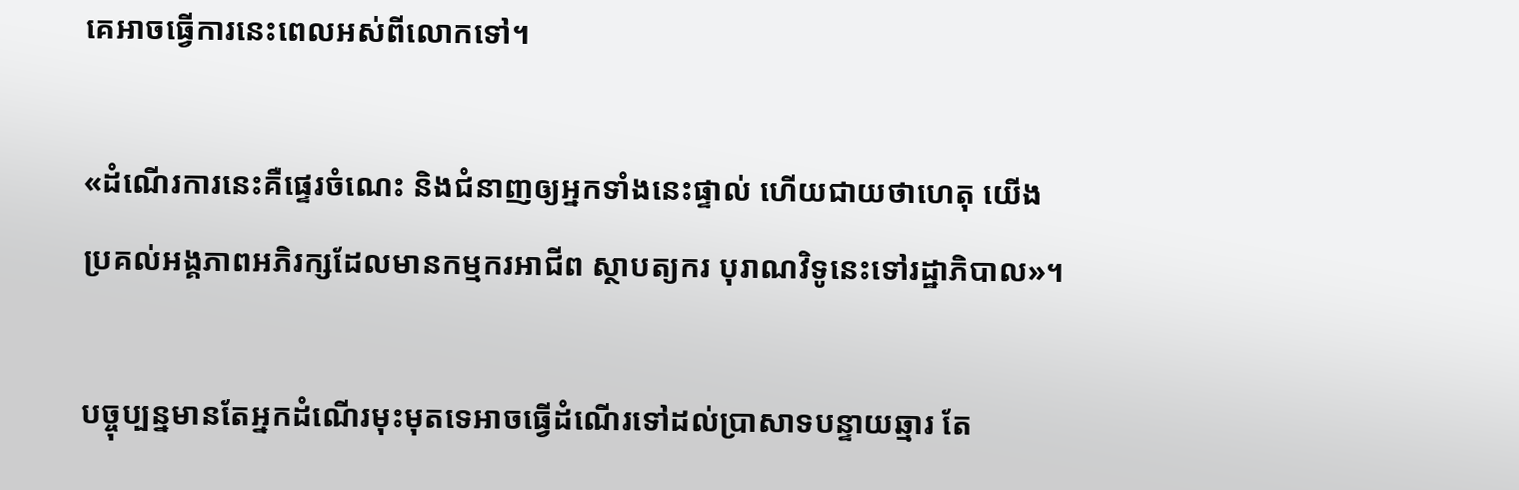គេអាចធ្វើការនេះពេលអស់ពីលោកទៅ។

«ដំណើរការនេះគឺផ្ទេរចំណេះ និងជំនាញឲ្យអ្នកទាំងនេះផ្ទាល់ ហើយជាយថាហេតុ យើងប្រគល់អង្គភាពអភិរក្សដែលមានកម្មករអាជីព ស្ថាបត្យករ បុរាណវិទូនេះទៅរដ្ឋាភិបាល»។

បច្ចុប្បន្នមានតែអ្នកដំណើរមុះមុតទេអាចធ្វើដំណើរទៅដល់ប្រាសាទបន្ទាយឆ្មារ តែ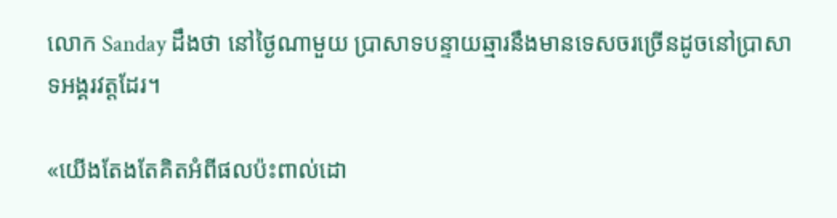លោក Sanday ដឹងថា នៅថ្ងៃណាមួយ ប្រាសាទបន្ទាយឆ្មារនឹងមានទេសចរច្រើនដូចនៅប្រាសាទអង្គរវត្តដែរ។

«យើងតែងតែគិតអំពីផលប៉ះពាល់ដោ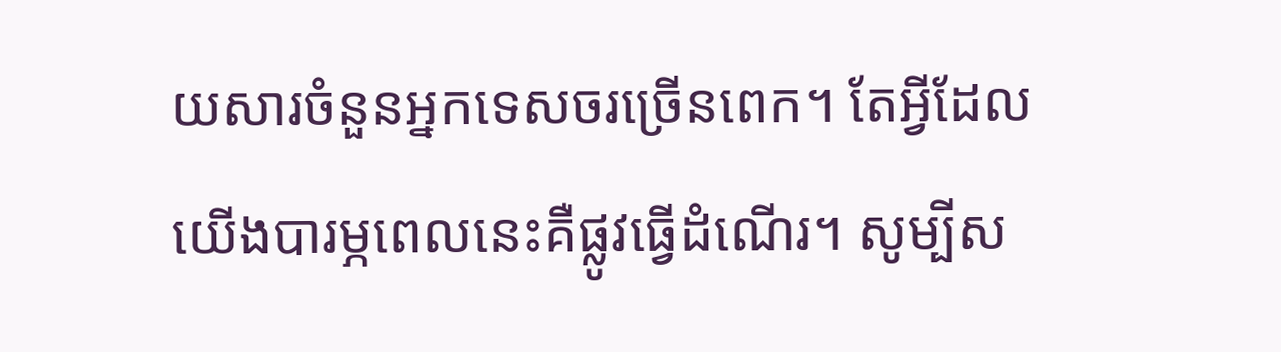យសារចំនួនអ្នកទេសចរច្រើនពេក។ តែអ្វីដែលយើងបារម្ភពេលនេះគឺផ្លូវធ្វើដំណើរ។ សូម្បីស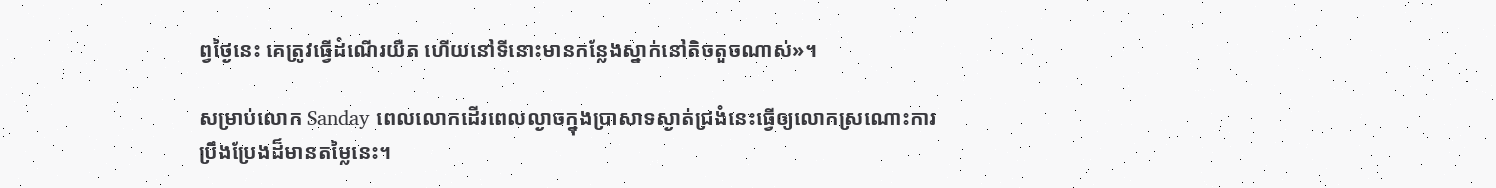ព្វថ្ងៃនេះ គេត្រូវធ្វើដំណើរយឺត ហើយនៅទីនោះមានកន្លែងស្នាក់នៅតិចតួចណាស់»។

សម្រាប់លោក Sanday ពេលលោកដើរពេលល្ងាចក្នុងប្រាសាទស្ងាត់ជ្រងំនេះធ្វើឲ្យលោកស្រណោះការប្រឹងប្រែងដ៏មានតម្លៃនេះ។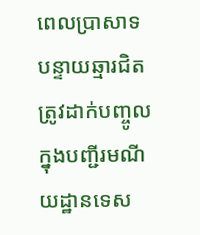ពេលប្រាសាទបន្ទាយឆ្មារជិតត្រូវដាក់បញ្ចូលក្នុងបញ្ជីរមណីយដ្ឋានទេស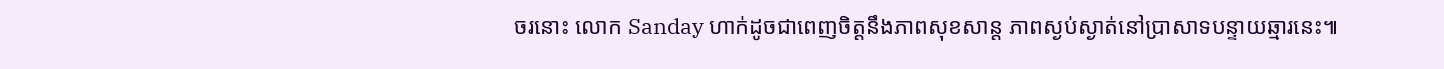ចរនោះ លោក Sanday ហាក់ដូចជាពេញចិត្តនឹងភាពសុខសាន្ត ភាពស្ងប់ស្ងាត់នៅប្រាសាទបន្ទាយឆ្មារនេះ៕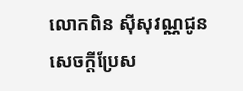លោកពិន ស៊ីសុវណ្ណជូនសេចក្តីប្រែស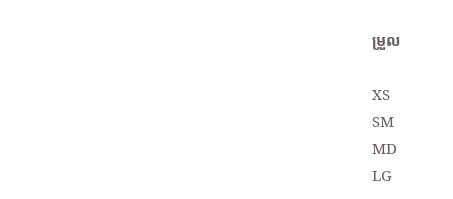ម្រួល

XS
SM
MD
LG